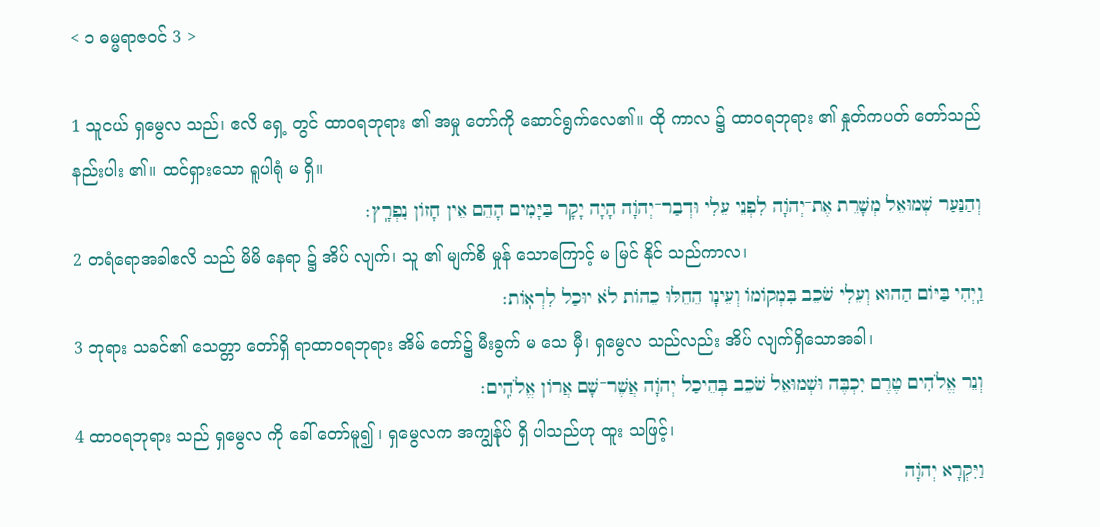< ၁ ဓမ္မရာဇဝင် 3 >

1 သူငယ် ရှမွေလ သည်၊ ဧလိ ရှေ့ တွင် ထာဝရဘုရား ၏ အမှု တော်ကို ဆောင်ရွက်လေ၏။ ထို ကာလ ၌ ထာဝရဘုရား ၏ နှုတ်ကပတ် တော်သည် နည်းပါး ၏။ ထင်ရှားသော ရူပါရုံ မ ရှိ။
וְהַנַּעַר שְׁמוּאֵל מְשָׁרֵת אֶת־יְהֹוָה לִפְנֵי עֵלִי וּדְבַר־יְהֹוָה הָיָה יָקָר בַּיָּמִים הָהֵם אֵין חָזוֹן נִפְרָֽץ׃
2 တရံရောအခါဧလိ သည် မိမိ နေရာ ၌ အိပ် လျက်၊ သူ ၏ မျက်စိ မှုန် သောကြောင့် မ မြင် နိုင် သည်ကာလ၊
וַֽיְהִי בַּיּוֹם הַהוּא וְעֵלִי שֹׁכֵב בִּמְקוֹמוֹ וְעֵינָו הֵחֵלּוּ כֵהוֹת לֹא יוּכַל לִרְאֽוֹת׃
3 ဘုရား သခင်၏ သေတ္တာ တော်ရှိ ရာထာဝရဘုရား အိမ် တော်၌ မီးခွက် မ သေ မှီ၊ ရှမွေလ သည်လည်း အိပ် လျက်ရှိသောအခါ၊
וְנֵר אֱלֹהִים טֶרֶם יִכְבֶּה וּשְׁמוּאֵל שֹׁכֵב בְּהֵיכַל יְהֹוָה אֲשֶׁר־שָׁם אֲרוֹן אֱלֹהִֽים׃
4 ထာဝရဘုရား သည် ရှမွေလ ကို ခေါ် တော်မူ၍ ၊ ရှမွေလက အကျွန်ုပ် ရှိ ပါသည်ဟု ထူး သဖြင့်၊
וַיִּקְרָא יְהֹוָה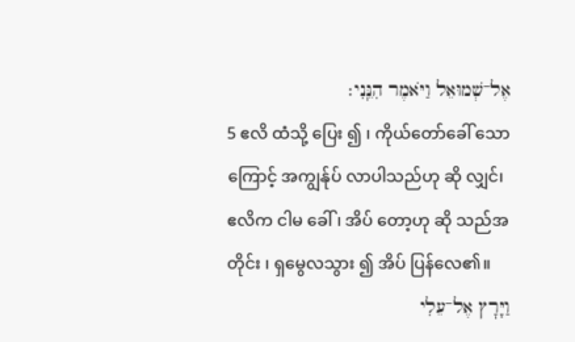אֶל־שְׁמוּאֵל וַיֹּאמֶר הִנֵּֽנִי׃
5 ဧလိ ထံသို့ ပြေး ၍ ၊ ကိုယ်တော်ခေါ် သောကြောင့် အကျွန်ုပ် လာပါသည်ဟု ဆို လျှင်၊ ဧလိက ငါမ ခေါ် ၊ အိပ် တော့ဟု ဆို သည်အတိုင်း ၊ ရှမွေလသွား ၍ အိပ် ပြန်လေ၏။
וַיָּרׇץ אֶל־עֵלִי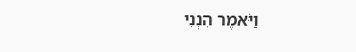וַיֹּאמֶר הִנְנִי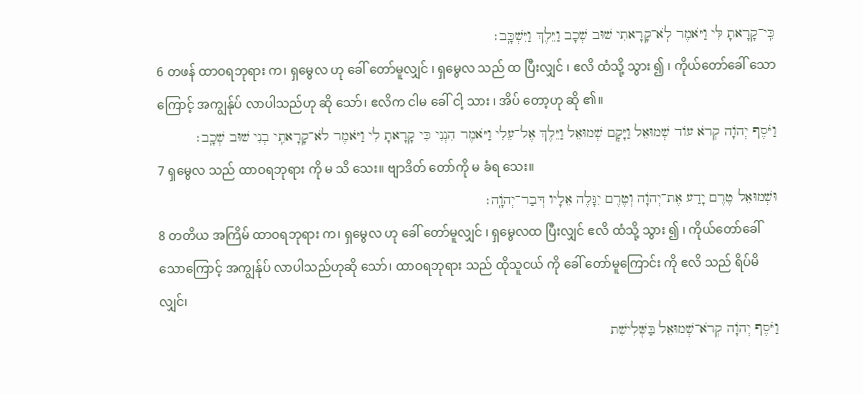כִּֽי־קָרָאתָ לִּי וַיֹּאמֶר לֹֽא־קָרָאתִי שׁוּב שְׁכָב וַיֵּלֶךְ וַיִּשְׁכָּֽב׃
6 တဖန် ထာဝရဘုရား က၊ ရှမွေလ ဟု ခေါ် တော်မူလျှင် ၊ ရှမွေလ သည် ထ ပြီးလျှင် ၊ ဧလိ ထံသို့ သွား ၍ ၊ ကိုယ်တော်ခေါ် သောကြောင့် အကျွန်ုပ် လာပါသည်ဟု ဆို သော်၊ ဧလိက ငါမ ခေါ် ငါ့ သား ၊ အိပ် တော့ဟု ဆို ၏။
וַיֹּסֶף יְהֹוָה קְרֹא עוֹד שְׁמוּאֵל וַיָּקׇם שְׁמוּאֵל וַיֵּלֶךְ אֶל־עֵלִי וַיֹּאמֶר הִנְנִי כִּי קָרָאתָ לִי וַיֹּאמֶר לֹא־קָרָאתִֽי בְנִי שׁוּב שְׁכָֽב׃
7 ရှမွေလ သည် ထာဝရဘုရား ကို မ သိ သေး။ ဗျာဒိတ် တော်ကို မ ခံရ သေး။
וּשְׁמוּאֵל טֶרֶם יָדַע אֶת־יְהֹוָה וְטֶרֶם יִגָּלֶה אֵלָיו דְּבַר־יְהֹוָֽה׃
8 တတိယ အကြိမ် ထာဝရဘုရား က၊ ရှမွေလ ဟု ခေါ် တော်မူလျှင် ၊ ရှမွေလထ ပြီးလျှင် ဧလိ ထံသို့ သွား ၍ ၊ ကိုယ်တော်ခေါ် သောကြောင့် အကျွန်ုပ် လာပါသည်ဟုဆို သော်၊ ထာဝရဘုရား သည် ထိုသူငယ် ကို ခေါ် တော်မူကြောင်း ကို ဧလိ သည် ရိပ်မိ လျှင်၊
וַיֹּסֶף יְהֹוָה קְרֹא־שְׁמוּאֵל בַּשְּׁלִישִׁת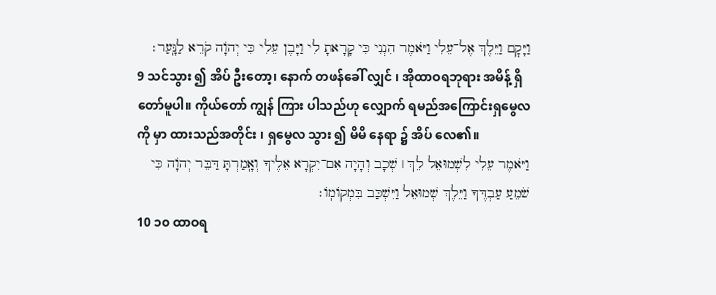וַיָּקׇם וַיֵּלֶךְ אֶל־עֵלִי וַיֹּאמֶר הִנְנִי כִּי קָרָאתָ לִי וַיָּבֶן עֵלִי כִּי יְהֹוָה קֹרֵא לַנָּֽעַר׃
9 သင်သွား ၍ အိပ် ဦးတော့၊ နောက် တဖန်ခေါ် လျှင် ၊ အိုထာဝရဘုရား အမိန့် ရှိတော်မူပါ။ ကိုယ်တော် ကျွန် ကြား ပါသည်ဟု လျှောက် ရမည်အကြောင်းရှမွေလ ကို မှာ ထားသည်အတိုင်း ၊ ရှမွေလ သွား ၍ မိမိ နေရာ ၌ အိပ် လေ၏။
וַיֹּאמֶר עֵלִי לִשְׁמוּאֵל לֵךְ ׀ שְׁכָב וְהָיָה אִם־יִקְרָא אֵלֶיךָ וְאָֽמַרְתָּ דַּבֵּר יְהֹוָה כִּי שֹׁמֵעַ עַבְדֶּךָ וַיֵּלֶךְ שְׁמוּאֵל וַיִּשְׁכַּב בִּמְקוֹמֽוֹ׃
10 ၁၀ ထာဝရ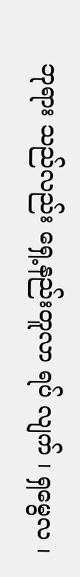ဘုရား သည်လည်း ရှေ့နည်းတူလာ ရပ် လျက် ၊ ရှမွေလ ၊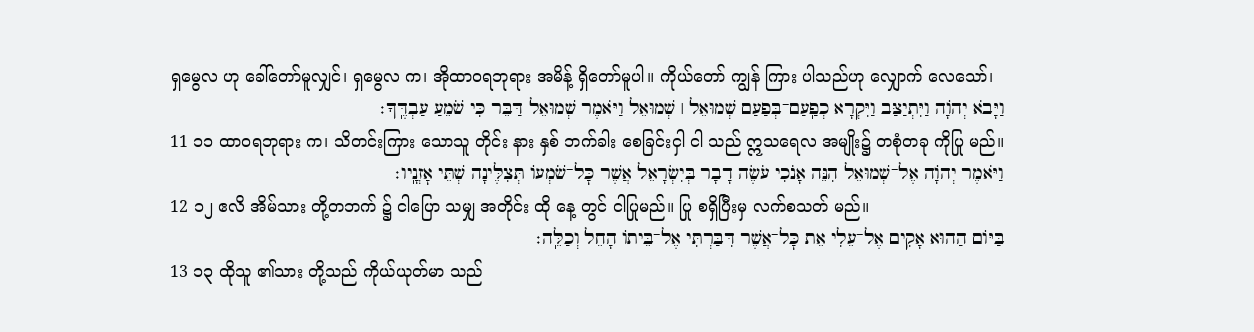ရှမွေလ ဟု ခေါ်တော်မူလျှင်၊ ရှမွေလ က၊ အိုထာဝရဘုရား အမိန့် ရှိတော်မူပါ။ ကိုယ်တော် ကျွန် ကြား ပါသည်ဟု လျှောက် လေသော်၊
וַיָּבֹא יְהֹוָה וַיִּתְיַצַּב וַיִּקְרָא כְפַֽעַם־בְּפַעַם שְׁמוּאֵל ׀ שְׁמוּאֵל וַיֹּאמֶר שְׁמוּאֵל דַּבֵּר כִּי שֹׁמֵעַ עַבְדֶּֽךָ׃
11 ၁၁ ထာဝရဘုရား က၊ သိတင်းကြား သောသူ တိုင်း နား နှစ် ဘက်ခါး စေခြင်းငှါ ငါ သည် ဣသရေလ အမျိုး၌ တစုံတခု ကိုပြု မည်။
וַיֹּאמֶר יְהֹוָה אֶל־שְׁמוּאֵל הִנֵּה אָנֹכִי עֹשֶׂה דָבָר בְּיִשְׂרָאֵל אֲשֶׁר כׇּל־שֹׁמְעוֹ תְּצִלֶּינָה שְׁתֵּי אׇזְנָֽיו׃
12 ၁၂ ဧလိ အိမ်သား တို့တဘက် ၌ ငါပြော သမျှ အတိုင်း ထို နေ့ တွင် ငါပြုမည်။ ပြု စရှိပြီးမှ လက်စသတ် မည်။
בַּיּוֹם הַהוּא אָקִים אֶל־עֵלִי אֵת כׇּל־אֲשֶׁר דִּבַּרְתִּי אֶל־בֵּיתוֹ הָחֵל וְכַלֵּֽה׃
13 ၁၃ ထိုသူ ၏သား တို့သည် ကိုယ်ယုတ်မာ သည်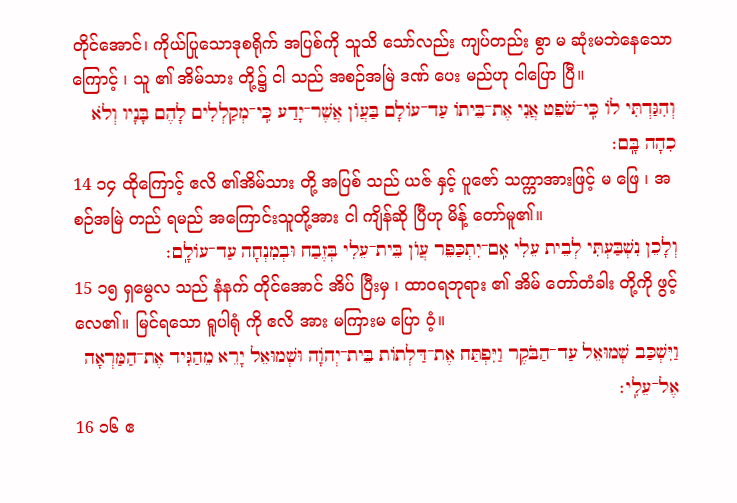တိုင်အောင်၊ ကိုယ်ပြုသောဒုစရိုက် အပြစ်ကို သူသိ သော်လည်း ကျပ်တည်း စွာ မ ဆုံးမဘဲနေသောကြောင့် ၊ သူ ၏ အိမ်သား တို့၌ ငါ သည် အစဉ်အမြဲ ဒဏ် ပေး မည်ဟု ငါပြော ပြီ။
וְהִגַּדְתִּי לוֹ כִּֽי־שֹׁפֵט אֲנִי אֶת־בֵּיתוֹ עַד־עוֹלָם בַּעֲוֺן אֲשֶׁר־יָדַע כִּֽי־מְקַלְלִים לָהֶם בָּנָיו וְלֹא כִהָה בָּֽם׃
14 ၁၄ ထိုကြောင့် ဧလိ ၏အိမ်သား တို့ အပြစ် သည် ယဇ် နှင့် ပူဇော် သက္ကာအားဖြင့် မ ဖြေ ၊ အစဉ်အမြဲ တည် ရမည် အကြောင်းသူတို့အား ငါ ကျိန်ဆို ပြီဟု မိန့် တော်မူ၏။
וְלָכֵן נִשְׁבַּעְתִּי לְבֵית עֵלִי אִֽם־יִתְכַּפֵּר עֲוֺן בֵּית־עֵלִי בְּזֶבַח וּבְמִנְחָה עַד־עוֹלָֽם׃
15 ၁၅ ရှမွေလ သည် နံနက် တိုင်အောင် အိပ် ပြီးမှ ၊ ထာဝရဘုရား ၏ အိမ် တော်တံခါး တို့ကို ဖွင့် လေ၏။ မြင်ရသော ရူပါရုံ ကို ဧလိ အား မကြားမ ပြော ဝံ့။
וַיִּשְׁכַּב שְׁמוּאֵל עַד־הַבֹּקֶר וַיִּפְתַּח אֶת־דַּלְתוֹת בֵּית־יְהֹוָה וּשְׁמוּאֵל יָרֵא מֵהַגִּיד אֶת־הַמַּרְאָה אֶל־עֵלִֽי׃
16 ၁၆ ဧ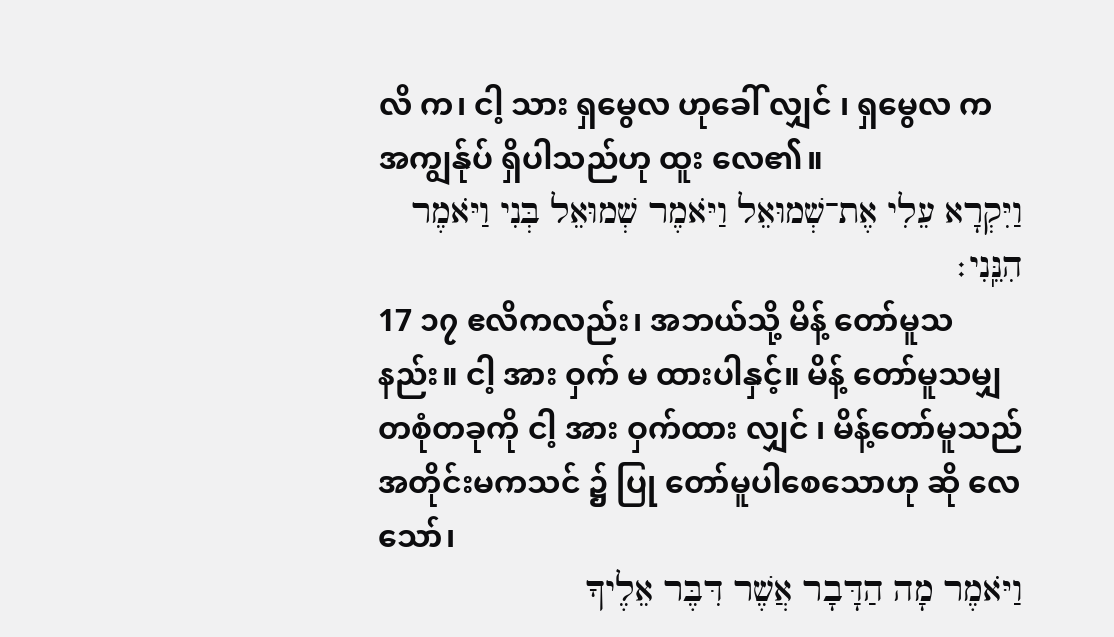လိ က၊ ငါ့ သား ရှမွေလ ဟုခေါ် လျှင် ၊ ရှမွေလ က အကျွန်ုပ် ရှိပါသည်ဟု ထူး လေ၏။
וַיִּקְרָא עֵלִי אֶת־שְׁמוּאֵל וַיֹּאמֶר שְׁמוּאֵל בְּנִי וַיֹּאמֶר הִנֵּֽנִי׃
17 ၁၇ ဧလိကလည်း၊ အဘယ်သို့ မိန့် တော်မူသနည်း။ ငါ့ အား ဝှက် မ ထားပါနှင့်။ မိန့် တော်မူသမျှ တစုံတခုကို ငါ့ အား ဝှက်ထား လျှင် ၊ မိန့်တော်မူသည်အတိုင်းမကသင် ၌ ပြု တော်မူပါစေသောဟု ဆို လေသော်၊
וַיֹּאמֶר מָה הַדָּבָר אֲשֶׁר דִּבֶּר אֵלֶיךָ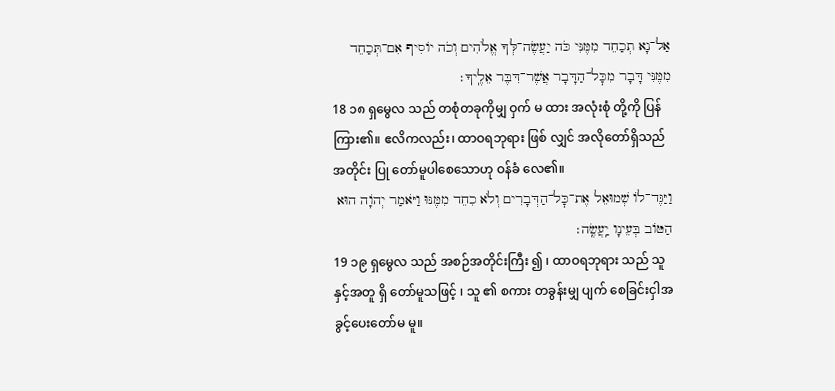אַל־נָא תְכַחֵד מִמֶּנִּי כֹּה יַעֲשֶׂה־לְּךָ אֱלֹהִים וְכֹה יוֹסִיף אִם־תְּכַחֵד מִמֶּנִּי דָּבָר מִכׇּל־הַדָּבָר אֲשֶׁר־דִּבֶּר אֵלֶֽיךָ׃
18 ၁၈ ရှမွေလ သည် တစုံတခုကိုမျှ ဝှက် မ ထား အလုံးစုံ တို့ကို ပြန် ကြား၏။ ဧလိကလည်း၊ ထာဝရဘုရား ဖြစ် လျှင် အလိုတော်ရှိသည်အတိုင်း ပြု တော်မူပါစေသောဟု ဝန်ခံ လေ၏။
וַיַּגֶּד־לוֹ שְׁמוּאֵל אֶת־כׇּל־הַדְּבָרִים וְלֹא כִחֵד מִמֶּנּוּ וַיֹּאמַר יְהֹוָה הוּא הַטּוֹב בְּעֵינָו יַֽעֲשֶֽׂה׃
19 ၁၉ ရှမွေလ သည် အစဉ်အတိုင်းကြီး ၍ ၊ ထာဝရဘုရား သည် သူ နှင့်အတူ ရှိ တော်မူသဖြင့် ၊ သူ ၏ စကား တခွန်းမျှ ပျက် စေခြင်းငှါအခွင့်ပေးတော်မ မူ။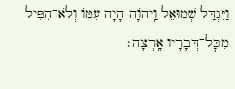וַיִּגְדַּל שְׁמוּאֵל וַֽיהֹוָה הָיָה עִמּוֹ וְלֹא־הִפִּיל מִכׇּל־דְּבָרָיו אָֽרְצָה׃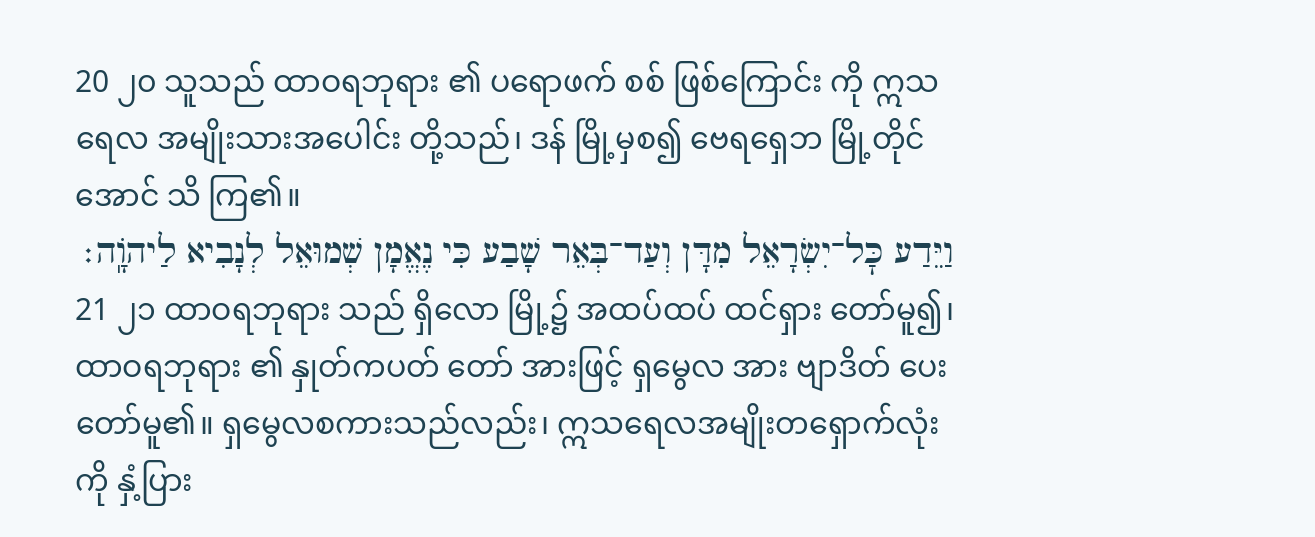20 ၂၀ သူသည် ထာဝရဘုရား ၏ ပရောဖက် စစ် ဖြစ်ကြောင်း ကို ဣသရေလ အမျိုးသားအပေါင်း တို့သည်၊ ဒန် မြို့မှစ၍ ဗေရရှေဘ မြို့တိုင်အောင် သိ ကြ၏။
וַיֵּדַע כׇּל־יִשְׂרָאֵל מִדָּן וְעַד־בְּאֵר שָׁבַע כִּי נֶאֱמָן שְׁמוּאֵל לְנָבִיא לַיהֹוָֽה׃
21 ၂၁ ထာဝရဘုရား သည် ရှိလော မြို့၌ အထပ်ထပ် ထင်ရှား တော်မူ၍၊ ထာဝရဘုရား ၏ နှုတ်ကပတ် တော် အားဖြင့် ရှမွေလ အား ဗျာဒိတ် ပေးတော်မူ၏။ ရှမွေလစကားသည်လည်း၊ ဣသရေလအမျိုးတရှောက်လုံးကို နှံ့ပြား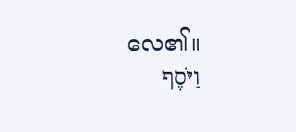လေ၏။
וַיֹּסֶף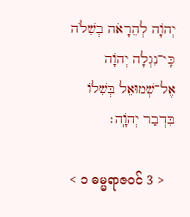יְהֹוָה לְהֵרָאֹה בְשִׁלֹה כִּֽי־נִגְלָה יְהֹוָה אֶל־שְׁמוּאֵל בְּשִׁלוֹ בִּדְבַר יְהֹוָֽה׃

< ၁ ဓမ္မရာဇဝင် 3 >